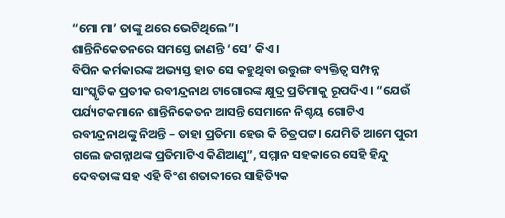“ମୋ ମା’ ତାଙ୍କୁ ଥରେ ଭେଟିଥିଲେ”।
ଶାନ୍ତିନିକେତନରେ ସମସ୍ତେ ଜାଣନ୍ତି ‘ସେ’ କିଏ।
ବିପିନ କର୍ମକାରଙ୍କ ଅଭ୍ୟସ୍ତ ହାତ ସେ କହୁଥିବା ଉତ୍ତୁଙ୍ଗ ବ୍ୟକ୍ତିତ୍ଵ ସମ୍ପନ୍ନ ସାଂସ୍କୃତିକ ପ୍ରତୀକ ରବୀନ୍ଦ୍ରନାଥ ଟାଗୋରଙ୍କ କ୍ଷୁଦ୍ର ପ୍ରତିମାକୁ ରୂପଦିଏ। “ଯେଉଁ ପର୍ଯ୍ୟଟକମାନେ ଶାନ୍ତିନିକେତନ ଆସନ୍ତି ସେମାନେ ନିଶ୍ଚୟ ଗୋଟିଏ ରବୀନ୍ଦ୍ରନାଥଙ୍କୁ ନିଅନ୍ତି – ତାହା ପ୍ରତିମା ହେଉ କି ଚିତ୍ରପଟ୍ଟ। ଯେମିତି ଆମେ ପୁରୀ ଗଲେ ଜଗନ୍ନାଥଙ୍କ ପ୍ରତିମାଟିଏ କିଣିଆଣୁ”, ସମ୍ମାନ ସହକାରେ ସେହି ହିନ୍ଦୁ ଦେବତାଙ୍କ ସହ ଏହି ବିଂଶ ଶତାବ୍ଦୀରେ ସାହିତ୍ୟିକ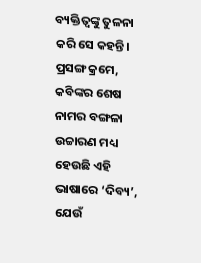ବ୍ୟକ୍ତିତ୍ଵଙ୍କୁ ତୁଳନା କରି ସେ କହନ୍ତି। ପ୍ରସଙ୍ଗ କ୍ରମେ, କବିଙ୍କର ଶେଷ ନାମର ବଙ୍ଗଳା ଉଚ୍ଚାରଣ ମଧ୍ୟ ହେଉଛି ଏହି ଭାଷାରେ ‘ଦିବ୍ୟ’, ଯେଉଁ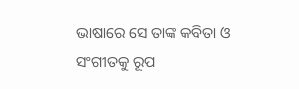ଭାଷାରେ ସେ ତାଙ୍କ କବିତା ଓ ସଂଗୀତକୁ ରୂପ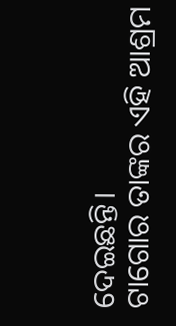ଦେଇଛନ୍ତି।
ଟାଗୋର ତାଙ୍କର ଏହି ଆଶ୍ରମ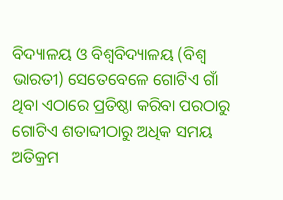ବିଦ୍ୟାଳୟ ଓ ବିଶ୍ଵବିଦ୍ୟାଳୟ (ବିଶ୍ଵ ଭାରତୀ) ସେତେବେଳେ ଗୋଟିଏ ଗାଁ ଥିବା ଏଠାରେ ପ୍ରତିଷ୍ଠା କରିବା ପରଠାରୁ ଗୋଟିଏ ଶତାବ୍ଦୀଠାରୁ ଅଧିକ ସମୟ ଅତିକ୍ରମ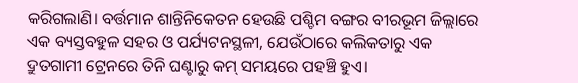କରିଗଲାଣି। ବର୍ତ୍ତମାନ ଶାନ୍ତିନିକେତନ ହେଉଛି ପଶ୍ଚିମ ବଙ୍ଗର ବୀରଭୂମ ଜିଲ୍ଲାରେ ଏକ ବ୍ୟସ୍ତବହୁଳ ସହର ଓ ପର୍ଯ୍ୟଟନସ୍ଥଳୀ, ଯେଉଁଠାରେ କଲିକତାରୁ ଏକ ଦ୍ରୁତଗାମୀ ଟ୍ରେନରେ ତିନି ଘଣ୍ଟାରୁ କମ୍ ସମୟରେ ପହଞ୍ଚି ହୁଏ।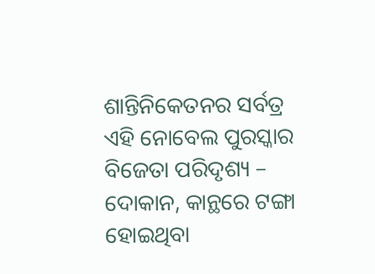ଶାନ୍ତିନିକେତନର ସର୍ବତ୍ର ଏହି ନୋବେଲ ପୁରସ୍କାର ବିଜେତା ପରିଦୃଶ୍ୟ – ଦୋକାନ, କାନ୍ଥରେ ଟଙ୍ଗା ହୋଇଥିବା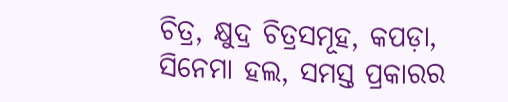ଚିତ୍ର, କ୍ଷୁଦ୍ର ଚିତ୍ରସମୂହ, କପଡ଼ା, ସିନେମା ହଲ, ସମସ୍ତ ପ୍ରକାରର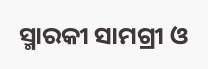ସ୍ମାରକୀ ସାମଗ୍ରୀ ଓ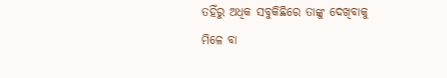ତହିଁରୁ ଅଧିକ ସବୁକିଛିରେ ତାଙ୍କୁ ଦେଖିବାକୁ ମିଳେ ବା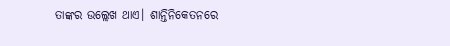ତାଙ୍କର ଉଲ୍ଲେଖ ଥାଏ। ଶାନ୍ତିନିକେତନରେ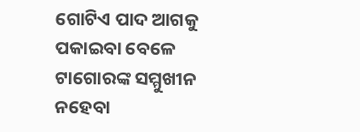ଗୋଟିଏ ପାଦ ଆଗକୁ ପକାଇବା ବେଳେ ଟାଗୋରଙ୍କ ସମ୍ମୁଖୀନ ନହେବା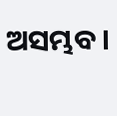ଅସମ୍ଭବ।